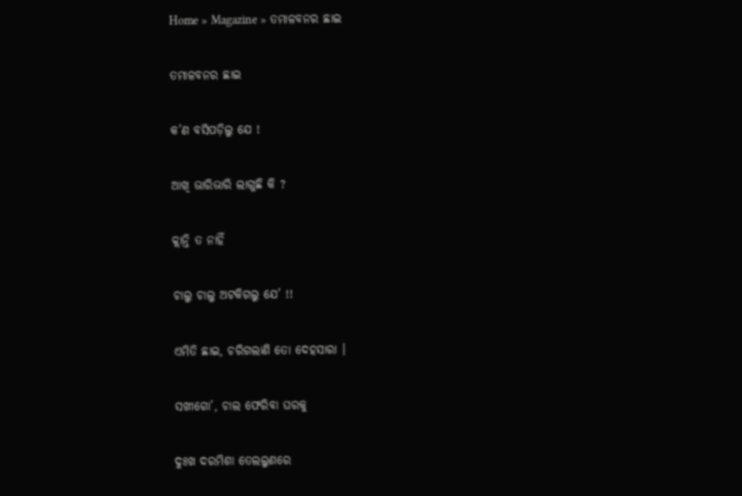Home » Magazine » ତମାଳବନର ଛାଇ

ତମାଳବନର ଛାଇ

କ’ଣ ବସିପଡ଼ିଲୁ ଯେ !

ଆଖି ଭାରିଭାରି ଲାଗୁଛି କି ?

କ୍ଲାନ୍ତି ତ ନାହିଁ

ଚାଲୁ ଚାଲୁ ଅଟକିଗଲୁ ଯେ’ !!

ଏମିତି ଛାଇ, ଚରିଗଲାଣି ତୋ ଦେହସାରା ।

ସଖୀଗୋ’, ଚାଲ ଫେରିବା ଘରକୁ

ଦୁଃଖ ଦରମିଶା ତେଲଲୁଣରେ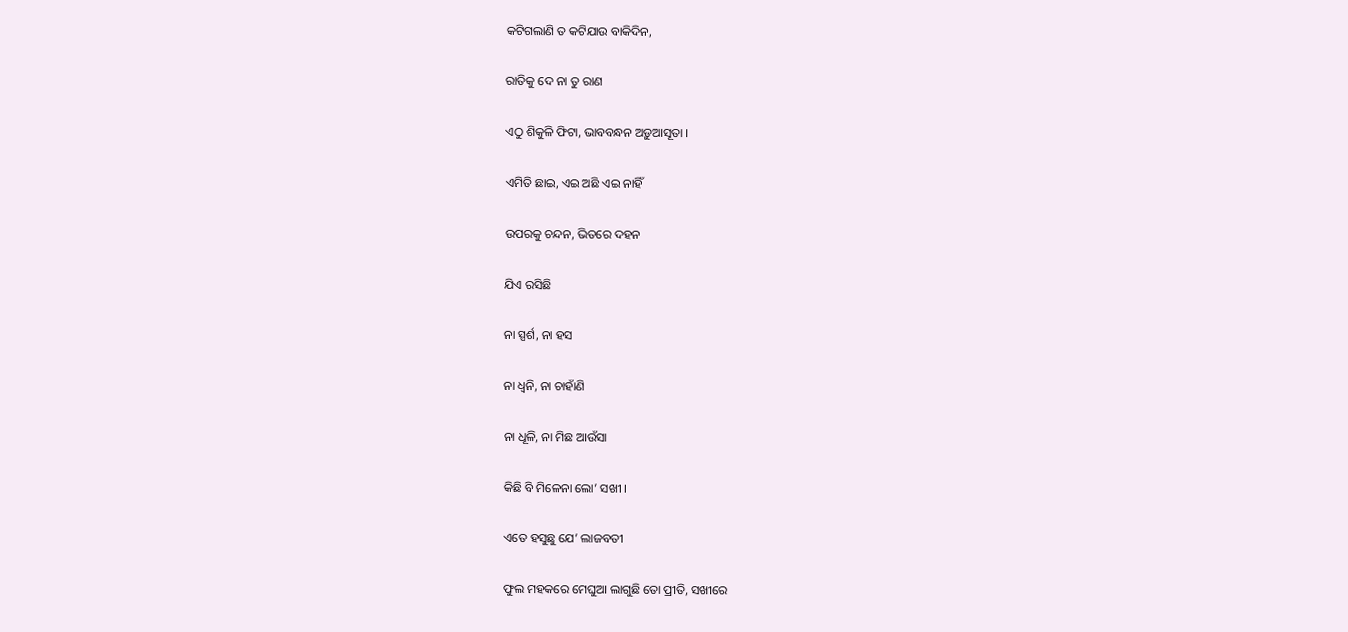କଟିଗଲାଣି ତ କଟିଯାଉ ବାକିଦିନ,

ରାତିକୁ ଦେ ନା ତୁ ରାଣ

ଏଠୁ ଶିକୁଳି ଫିଟା, ଭାବବନ୍ଧନ ଅଡ଼ୁଆସୂତା ।

ଏମିତି ଛାଇ, ଏଇ ଅଛି ଏଇ ନାହିଁ

ଉପରକୁ ଚନ୍ଦନ, ଭିତରେ ଦହନ

ଯିଏ ରସିଛି

ନା ସ୍ପର୍ଶ, ନା ହସ

ନା ଧ୍ବନି, ନା ଚାହାଁଣି

ନା ଧୂଳି, ନା ମିଛ ଆଉଁସା

କିଛି ବି ମିଳେନା ଲୋ’ ସଖୀ ।

ଏତେ ହସୁଛୁ ଯେ’ ଲାଜବତୀ

ଫୁଲ ମହକରେ ମେଘୁଆ ଲାଗୁଛି ତୋ ପ୍ରୀତି, ସଖୀରେ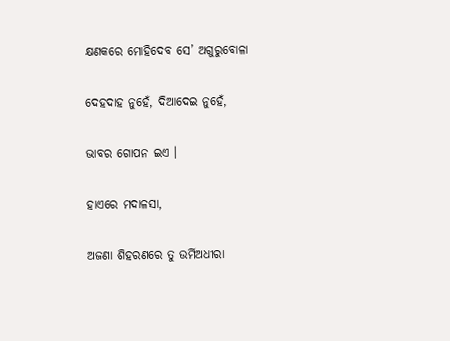କ୍ଷଣକରେ ମୋହିଦେବ ସେ’ ଅଗୁରୁବୋଳା

ଦେହଦାହ ନୁହେଁ, ଦିଆଦେଇ ନୁହେଁ,

ଭାବର ଗୋପନ ଇଏ ।

ହାଏରେ ମଦାଳସା,

ଅଜଣା ଶିହରଣରେ ତୁ ଉର୍ମିଅଧୀରା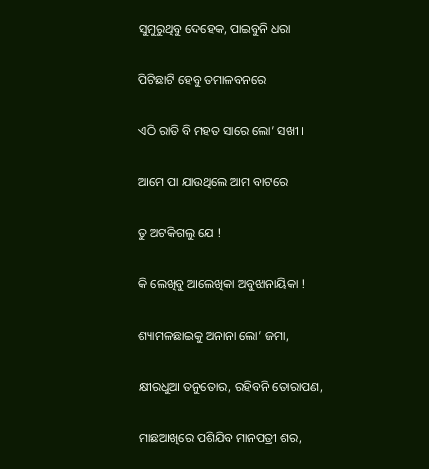ସୁମୁରୁଥିବୁ ଦେହେକ, ପାଇବୁନି ଧରା

ପିଟିଛାଟି ହେବୁ ତମାଳବନରେ

ଏଠି ରାତି ବି ମହତ ସାରେ ଲୋ’ ସଖୀ ।

ଆମେ ପା ଯାଉଥିଲେ ଆମ ବାଟରେ

ତୁ ଅଟକିଗଲୁ ଯେ !

କି ଲେଖିବୁ ଆଲେଖିକା ଅବୁଝାନାୟିକା !

ଶ୍ୟାମଳଛାଇକୁ ଅନାନା ଲୋ’ ଜମା,

କ୍ଷୀରଧୁଆ ତନୁତୋର, ରହିବନି ତୋରାପଣ,

ମାଛଆଖିରେ ପଶିଯିବ ମାନପତ୍ରୀ ଶର,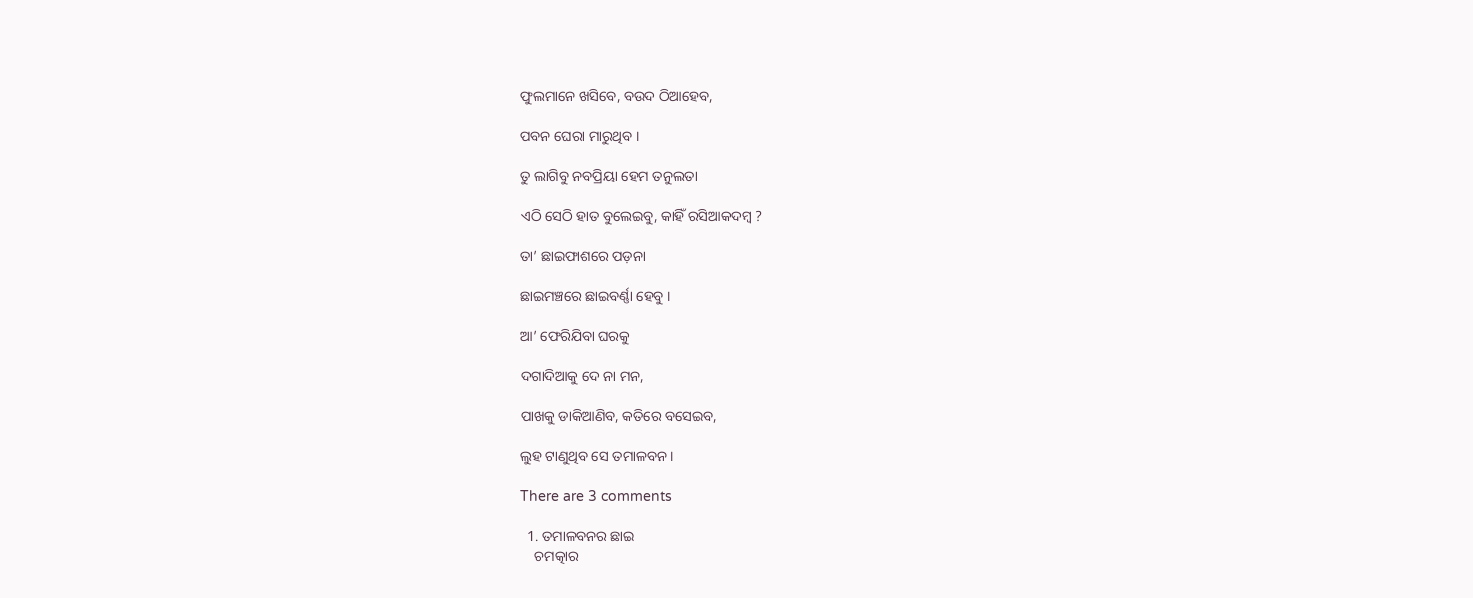ଫୁଲମାନେ ଖସିବେ, ବଉଦ ଠିଆହେବ,

ପବନ ଘେରା ମାରୁଥିବ ।

ତୁ ଲାଗିବୁ ନବପ୍ରିୟା ହେମ ତନୁଲତା

ଏଠି ସେଠି ହାତ ବୁଲେଇବୁ, କାହିଁ ରସିଆକଦମ୍ବ ?

ତା’ ଛାଇଫାଶରେ ପଡ଼ନା

ଛାଇମଞ୍ଚରେ ଛାଇବର୍ଣ୍ଣା ହେବୁ ।

ଆ’ ଫେରିଯିବା ଘରକୁ

ଦଗାଦିଆକୁ ଦେ ନା ମନ,

ପାଖକୁ ଡାକିଆଣିବ, କତିରେ ବସେଇବ,

ଲୁହ ଟାଣୁଥିବ ସେ ତମାଳବନ ।

There are 3 comments

  1. ତମାଳବନର ଛାଇ
    ଚମତ୍କାର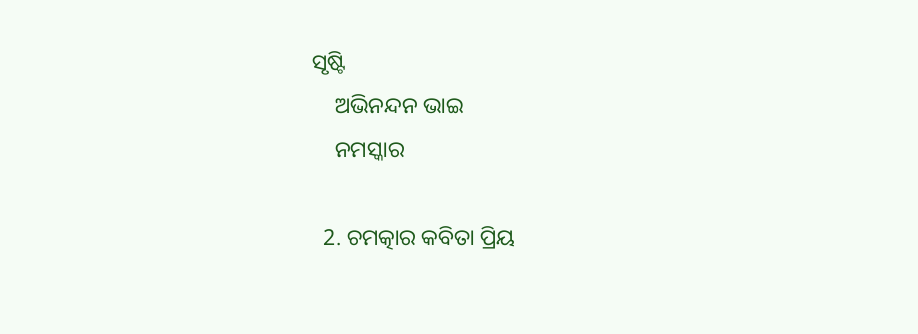ସୃଷ୍ଟି
    ଅଭିନନ୍ଦନ ଭାଇ
    ନମସ୍କାର

  2. ଚମତ୍କାର କବିତା ପ୍ରିୟ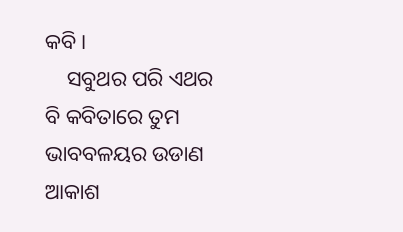କବି।
    ସବୁଥର ପରି ଏଥର ବି କବିତାରେ ତୁମ ଭାବବଳୟର ଉଡାଣ ଆକାଶ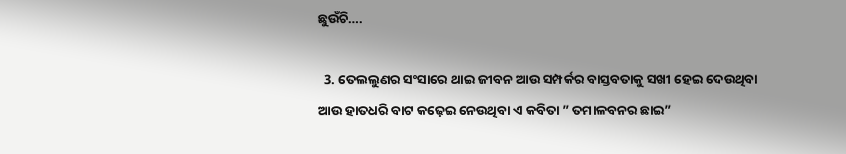ଛୁଉଁଚି….

  3. ତେଲଲୁଣର ସଂସାରେ ଥାଇ ଜୀବନ ଆଉ ସମ୍ପର୍କର ବାସ୍ତବତାକୁ ସଖୀ ହେଇ ଦେଉଥିବା ଆଉ ହାତଧରି ବାଟ କଢ଼େଇ ନେଉଥିବା ଏ କବିତା ” ତମାଳବନର ଛାଇ”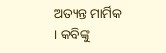ଅତ୍ୟନ୍ତ ମାର୍ମିକ । କବିଙ୍କୁ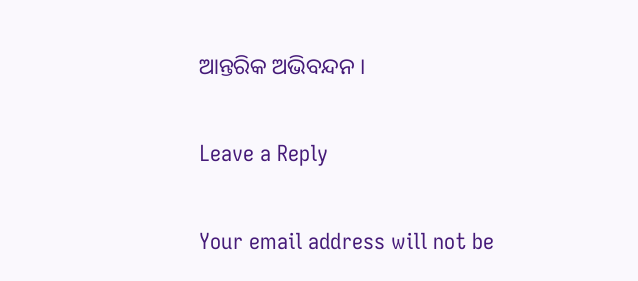ଆନ୍ତରିକ ଅଭିବନ୍ଦନ ।

Leave a Reply

Your email address will not be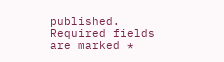published. Required fields are marked *